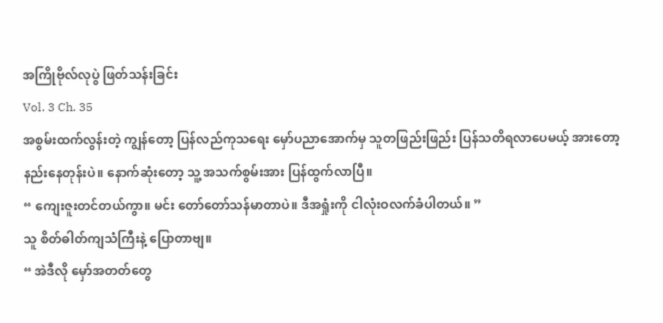အကြိုဗိုလ်လုပွဲ ဖြတ်သန်းခြင်း
Vol. 3 Ch. 35
အစွမ်းထက်လွန်းတဲ့ ကျွန်တော့ ပြန်လည်ကုသရေး မှော်ပညာအောက်မှ သူတဖြည်းဖြည်း ပြန်သတိရလာပေမယ့် အားတော့ နည်းနေတုန်းပဲ။ နောက်ဆုံးတော့ သူ့ အသက်စွမ်းအား ပြန်ထွက်လာပြီ။
“ ကျေးဇူးတင်တယ်ကွာ။ မင်း တော်တော်သန်မာတာပဲ။ ဒီအရှုံးကို ငါလုံးဝလက်ခံပါတယ်။ ”
သူ စိတ်ဓါတ်ကျသံကြီးနဲ့ ပြောတာဗျ။
“ အဲဒီလို မှော်အတတ်တွေ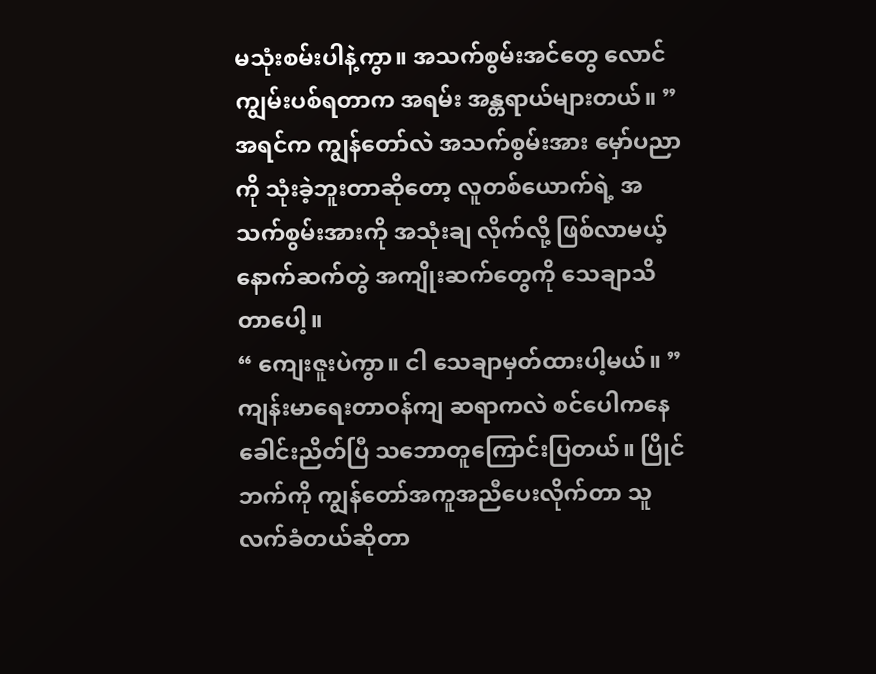မသုံးစမ်းပါနဲ့ကွာ။ အသက်စွမ်းအင်တွေ လောင်ကျွမ်းပစ်ရတာက အရမ်း အန္တရာယ်များတယ်။ ”
အရင်က ကျွန်တော်လဲ အသက်စွမ်းအား မှော်ပညာကို သုံးခဲ့ဘူးတာဆိုတော့ လူတစ်ယောက်ရဲ့ အသက်စွမ်းအားကို အသုံးချ လိုက်လို့ ဖြစ်လာမယ့် နောက်ဆက်တွဲ အကျိုးဆက်တွေကို သေချာသိတာပေါ့။
“ ကျေးဇူးပဲကွာ။ ငါ သေချာမှတ်ထားပါ့မယ်။ ”
ကျန်းမာရေးတာဝန်ကျ ဆရာကလဲ စင်ပေါကနေ ခေါင်းညိတ်ပြီ သဘောတူကြောင်းပြတယ်။ ပြိုင်ဘက်ကို ကျွန်တော်အကူအညီပေးလိုက်တာ သူလက်ခံတယ်ဆိုတာ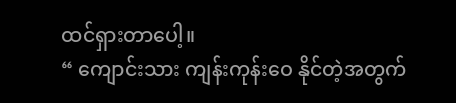ထင်ရှားတာပေါ့။
“ ကျောင်းသား ကျန်းကုန်းဝေ နိုင်တဲ့အတွက်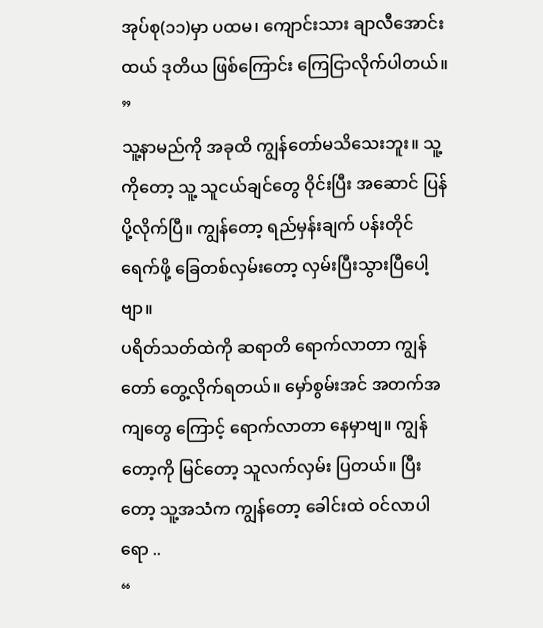အုပ်စု(၁၁)မှာ ပထမ၊ ကျောင်းသား ချာလီအောင်းထယ် ဒုတိယ ဖြစ်ကြောင်း ကြေငြာလိုက်ပါတယ်။ ”
သူ့နာမည်ကို အခုထိ ကျွန်တော်မသိသေးဘူး။ သူ့ကိုတော့ သူ့ သူငယ်ချင်တွေ ဝိုင်းပြီး အဆောင် ပြန်ပို့လိုက်ပြီ။ ကျွန်တော့ ရည်မှန်းချက် ပန်းတိုင်ရေက်ဖို့ ခြေတစ်လှမ်းတော့ လှမ်းပြီးသွားပြီပေါ့ဗျာ။
ပရိတ်သတ်ထဲကို ဆရာတိ ရောက်လာတာ ကျွန်တော် တွေ့လိုက်ရတယ်။ မှော်စွမ်းအင် အတက်အကျတွေ ကြောင့် ရောက်လာတာ နေမှာဗျ။ ကျွန်တော့ကို မြင်တော့ သူလက်လှမ်း ပြတယ်။ ပြီးတော့ သူ့အသံက ကျွန်တော့ ခေါင်းထဲ ဝင်လာပါရော ..
“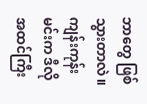ဘာတွေ ဖြစ်သွားတာလဲ။ ကျန်းကုန်း မင်းက ဒီလို အထင်ကြီး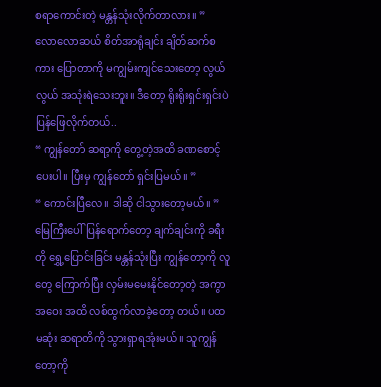စရာကောင်းတဲ့ မန္တန်သုံးလိုက်တာလား။ ”
လောလောဆယ် စိတ်အာရုံချင်း ချိတ်ဆက်စကား ပြောတာကို မကျွမ်းကျင်သေးတော့ လွယ်လွယ် အသုံးရဲသေးဘူး။ ဒီတော့ ရိုးရိုးရှင်းရှင်းပဲ ပြန်ဖြေလိုက်တယ်..
“ ကျွန်တော် ဆရာ့ကို တွေ့တဲ့အထိ ခဏစောင့် ပေးပါ။ ပြီးမှ ကျွန်တော် ရှင်းပြမယ်။ ”
“ ကောင်းပြီလေ။ ဒါဆို ငါသွားတော့မယ်။ ”
မြေကြီးပေါ်ပြန်ရောက်တော့ ချက်ချင်းကို ခရီးတို ရွှေ့ပြောင်းခြင်း မန္တန်သုံးပြီး ကျွန်တော့ကို လူတွေ ကြောက်ပြီး လှမ်းမမေးနိုင်တော့တဲ့ အကွာအဝေး အထိ လစ်ထွက်လာခဲ့တော့ တယ်။ ပထမဆုံး ဆရာတိကို သွားရှာရအုံးမယ်။ သူကျွန်တော့ကို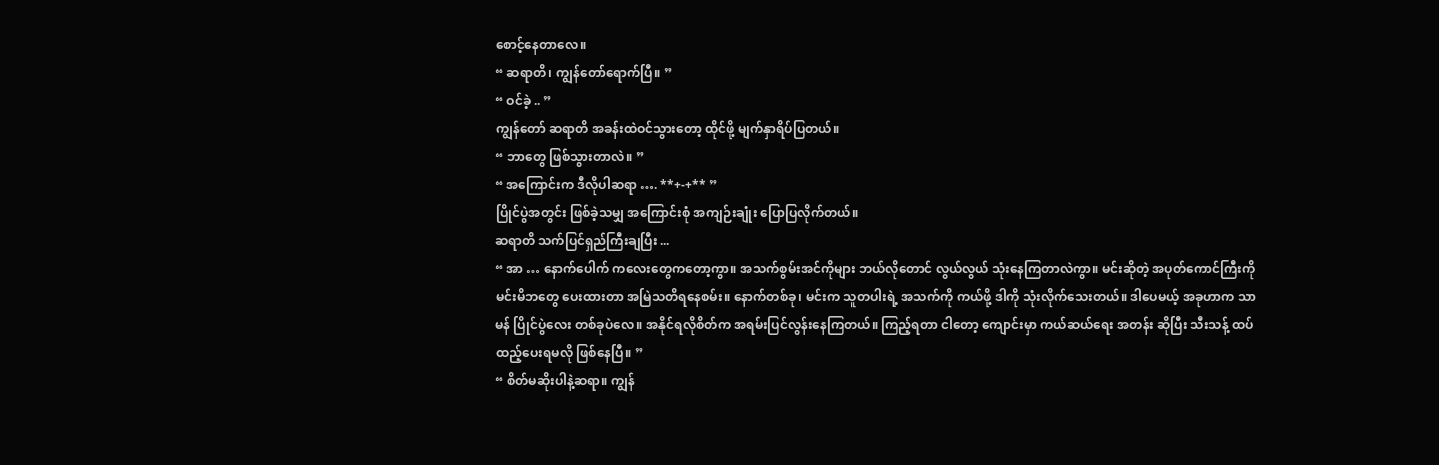စောင့်နေတာလေ။
“ ဆရာတိ၊ ကျွန်တော်ရောက်ပြီ။ ”
“ ဝင်ခဲ့ .. ”
ကျွန်တော် ဆရာတိ အခန်းထဲဝင်သွားတော့ ထိုင်ဖို့ မျက်နှာရိပ်ပြတယ်။
“ ဘာတွေ ဖြစ်သွားတာလဲ။ ”
“ အကြောင်းက ဒီလိုပါဆရာ …. **+-+** ”
ပြိုင်ပွဲအတွင်း ဖြစ်ခဲ့သမျှ အကြောင်းစုံ အကျဉ်းချုံး ပြောပြလိုက်တယ်။
ဆရာတိ သက်ပြင်ရှည်ကြီးချပြီး ...
“ အာ … နောက်ပေါက် ကလေးတွေကတော့ကွာ။ အသက်စွမ်းအင်ကိုများ ဘယ်လိုတောင် လွယ်လွယ် သုံးနေကြတာလဲကွာ။ မင်းဆိုတဲ့ အပုတ်ကောင်ကြီးကို မင်းမိဘတွေ ပေးထားတာ အမြဲသတိရနေစမ်း။ နောက်တစ်ခု၊ မင်းက သူတပါးရဲ့ အသက်ကို ကယ်ဖို့ ဒါကို သုံးလိုက်သေးတယ်။ ဒါပေမယ့် အခုဟာက သာမန် ပြိုင်ပွဲလေး တစ်ခုပဲလေ။ အနိုင်ရလိုစိတ်က အရမ်းပြင်လွန်းနေကြတယ်။ ကြည့်ရတာ ငါတော့ ကျောင်းမှာ ကယ်ဆယ်ရေး အတန်း ဆိုပြီး သီးသန့် ထပ်ထည့်ပေးရမလို ဖြစ်နေပြီ။ ”
“ စိတ်မဆိုးပါနဲ့ဆရာ။ ကျွန်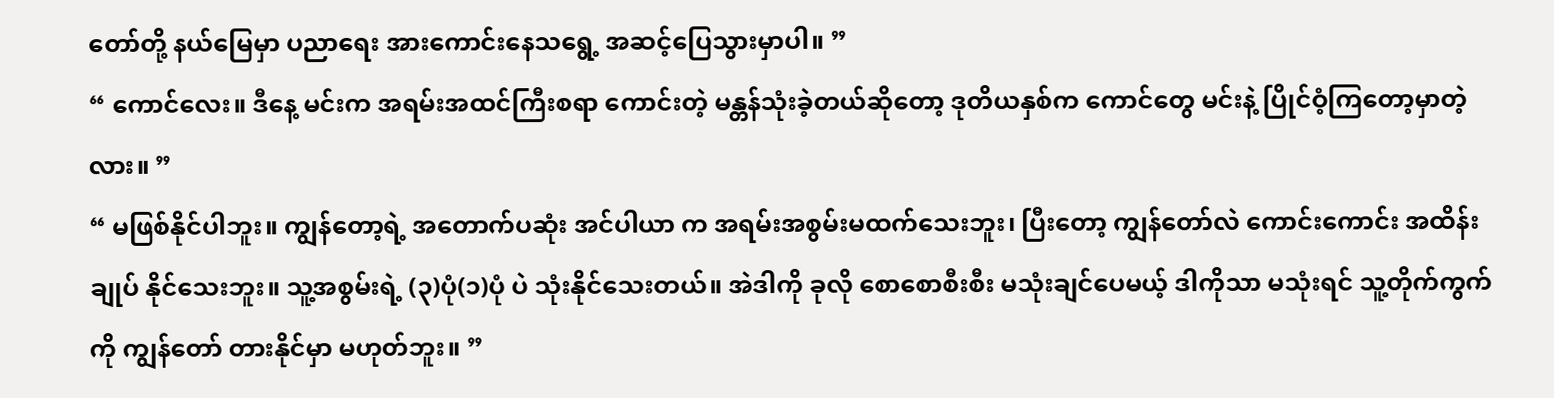တော်တို့ နယ်မြေမှာ ပညာရေး အားကောင်းနေသရွေ့ အဆင့်ပြေသွားမှာပါ။ ”
“ ကောင်လေး။ ဒီနေ့ မင်းက အရမ်းအထင်ကြီးစရာ ကောင်းတဲ့ မန္တန်သုံးခဲ့တယ်ဆိုတော့ ဒုတိယနှစ်က ကောင်တွေ မင်းနဲ့ ပြိုင်ဝံ့ကြတော့မှာတဲ့လား။ ”
“ မဖြစ်နိုင်ပါဘူး။ ကျွန်တော့ရဲ့ အတောက်ပဆုံး အင်ပါယာ က အရမ်းအစွမ်းမထက်သေးဘူး၊ ပြီးတော့ ကျွန်တော်လဲ ကောင်းကောင်း အထိန်းချုပ် နိုင်သေးဘူး။ သူ့အစွမ်းရဲ့ (၃)ပုံ(၁)ပုံ ပဲ သုံးနိုင်သေးတယ်။ အဲဒါကို ခုလို စောစောစီးစီး မသုံးချင်ပေမယ့် ဒါကိုသာ မသုံးရင် သူ့တိုက်ကွက်ကို ကျွန်တော် တားနိုင်မှာ မဟုတ်ဘူး။ ”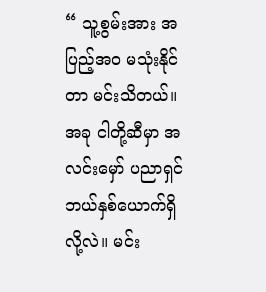“ သူ့စွမ်းအား အပြည့်အဝ မသုံးနိုင်တာ မင်းသိတယ်။ အခု ငါတို့ဆီမှာ အလင်းမှော် ပညာရှင် ဘယ်နှစ်ယောက်ရှိလို့လဲ။ မင်း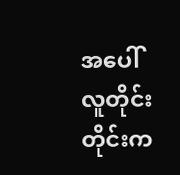အပေါ် လူတိုင်းတိုင်းက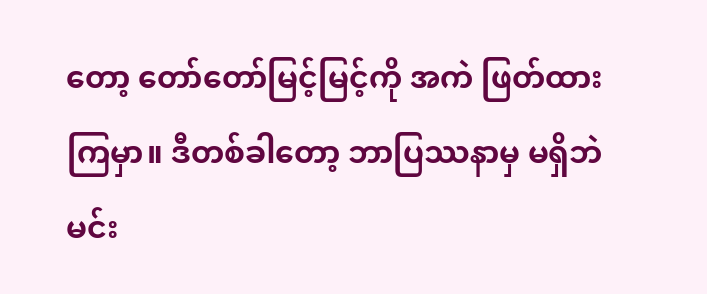တော့ တော်တော်မြင့်မြင့်ကို အကဲ ဖြတ်ထားကြမှာ။ ဒီတစ်ခါတော့ ဘာပြဿနာမှ မရှိဘဲ မင်း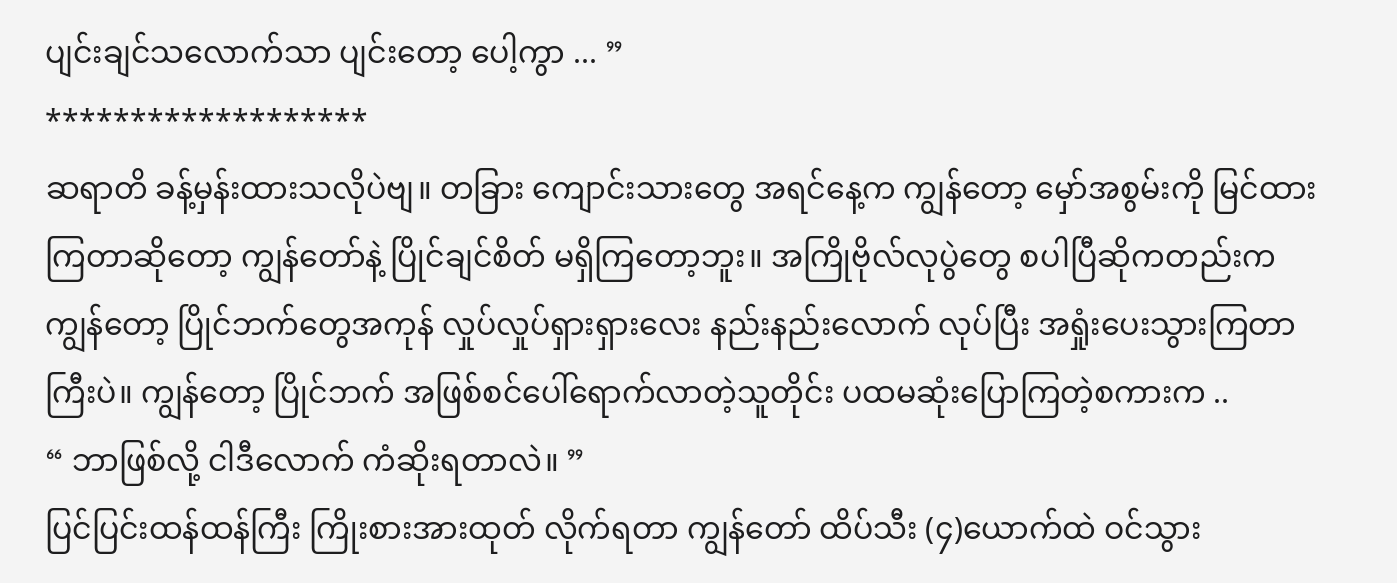ပျင်းချင်သလောက်သာ ပျင်းတော့ ပေါ့ကွာ ... ”
*******************
ဆရာတိ ခန့်မှန်းထားသလိုပဲဗျ။ တခြား ကျောင်းသားတွေ အရင်နေ့က ကျွန်တော့ မှော်အစွမ်းကို မြင်ထားကြတာဆိုတော့ ကျွန်တော်နဲ့ ပြိုင်ချင်စိတ် မရှိကြတော့ဘူး။ အကြိုဗိုလ်လုပွဲတွေ စပါပြီဆိုကတည်းက ကျွန်တော့ ပြိုင်ဘက်တွေအကုန် လှုပ်လှုပ်ရှားရှားလေး နည်းနည်းလောက် လုပ်ပြီး အရှုံးပေးသွားကြတာကြီးပဲ။ ကျွန်တော့ ပြိုင်ဘက် အဖြစ်စင်ပေါ်ရောက်လာတဲ့သူတိုင်း ပထမဆုံးပြောကြတဲ့စကားက ..
“ ဘာဖြစ်လို့ ငါဒီလောက် ကံဆိုးရတာလဲ။ ”
ပြင်ပြင်းထန်ထန်ကြီး ကြိုးစားအားထုတ် လိုက်ရတာ ကျွန်တော် ထိပ်သီး (၄)ယောက်ထဲ ဝင်သွား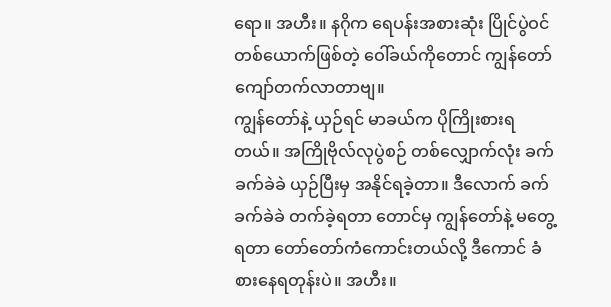ရော။ အဟီး။ နဂိုက ရေပန်းအစားဆုံး ပြိုင်ပွဲဝင်တစ်ယောက်ဖြစ်တဲ့ ဝေါ်ခယ်ကိုတောင် ကျွန်တော် ကျော်တက်လာတာဗျ။
ကျွန်တော်နဲ့ ယှဉ်ရင် မာခယ်က ပိုကြိုးစားရတယ်။ အကြိုဗိုလ်လုပွဲစဉ် တစ်လျှောက်လုံး ခက်ခက်ခဲခဲ ယှဉ်ပြီးမှ အနိုင်ရခဲ့တာ။ ဒီလောက် ခက်ခက်ခဲခဲ တက်ခဲ့ရတာ တောင်မှ ကျွန်တော်နဲ့ မတွေ့ရတာ တော်တော်ကံကောင်းတယ်လို့ ဒီကောင် ခံစားနေရတုန်းပဲ။ အဟီး။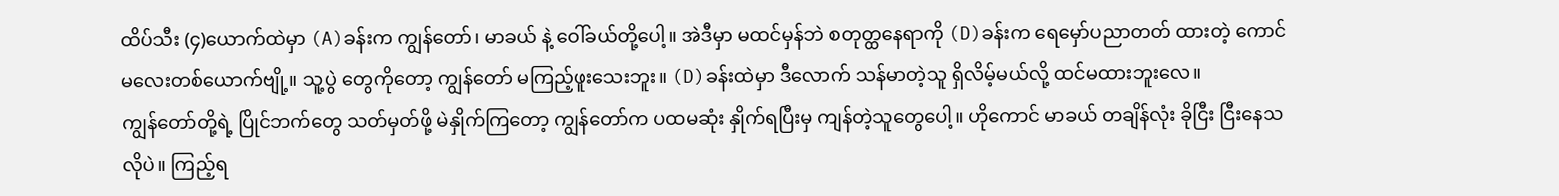ထိပ်သီး (၄)ယောက်ထဲမှာ (A)ခန်းက ကျွန်တော်၊ မာခယ် နဲ့ ဝေါ်ခယ်တို့ပေါ့။ အဲဒီမှာ မထင်မှန်ဘဲ စတုတ္ထနေရာကို (D)ခန်းက ရေမှော်ပညာတတ် ထားတဲ့ ကောင်မလေးတစ်ယောက်ဗျို့။ သူ့ပွဲ တွေကိုတော့ ကျွန်တော် မကြည့်ဖူးသေးဘူး။ (D)ခန်းထဲမှာ ဒီလောက် သန်မာတဲ့သူ ရှိလိမ့်မယ်လို့ ထင်မထားဘူးလေ။
ကျွန်တော်တို့ရဲ့ ပြိုင်ဘက်တွေ သတ်မှတ်ဖို့ မဲနှိုက်ကြတော့ ကျွန်တော်က ပထမဆုံး နှိုက်ရပြီးမှ ကျန်တဲ့သူတွေပေါ့။ ဟိုကောင် မာခယ် တချိန်လုံး ခိုငြီး ငြီးနေသလိုပဲ။ ကြည့်ရ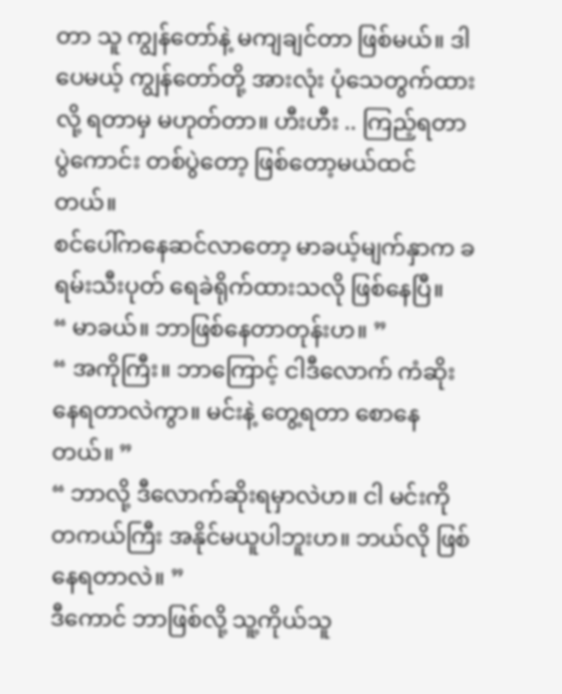တာ သူ ကျွန်တော်နဲ့ မကျချင်တာ ဖြစ်မယ်။ ဒါပေမယ့် ကျွန်တော်တို့ အားလုံး ပုံသေတွက်ထားလို့ ရတာမှ မဟုတ်တာ။ ဟီးဟီး .. ကြည့်ရတာ ပွဲကောင်း တစ်ပွဲတော့ ဖြစ်တော့မယ်ထင်တယ်။
စင်ပေါ်ကနေဆင်လာတော့ မာခယ့်မျက်နှာက ခရမ်းသီးပုတ် ရေခဲရိုက်ထားသလို ဖြစ်နေပြီ။
“ မာခယ်။ ဘာဖြစ်နေတာတုန်းဟ။ ”
“ အကိုကြီး။ ဘာကြောင့် ငါဒီလောက် ကံဆိုး နေရတာလဲကွာ။ မင်းနဲ့ တွေ့ရတာ စောနေတယ်။ ”
“ ဘာလို့ ဒီလောက်ဆိုးရမှာလဲဟ။ ငါ မင်းကို တကယ်ကြီး အနိုင်မယူပါဘူးဟ။ ဘယ်လို ဖြစ်နေရတာလဲ။ ”
ဒီကောင် ဘာဖြစ်လို့ သူ့ကိုယ်သူ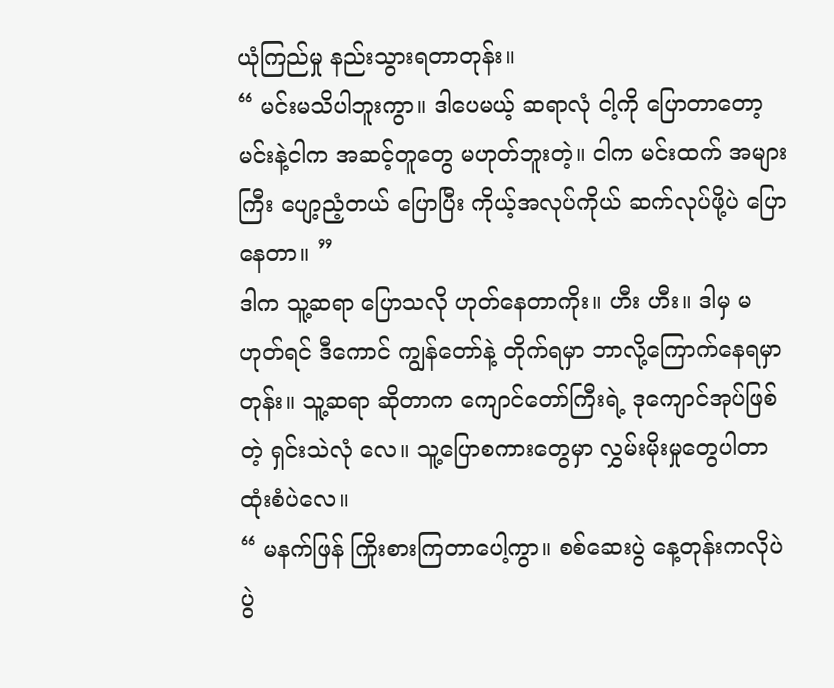ယုံကြည်မှု နည်းသွားရတာတုန်း။
“ မင်းမသိပါဘူးကွာ။ ဒါပေမယ့် ဆရာလုံ ငါ့ကို ပြောတာတော့ မင်းနဲ့ငါက အဆင့်တူတွေ မဟုတ်ဘူးတဲ့။ ငါက မင်းထက် အများကြီး ပျော့ညံ့တယ် ပြောပြီး ကိုယ့်အလုပ်ကိုယ် ဆက်လုပ်ဖို့ပဲ ပြောနေတာ။ ”
ဒါက သူ့ဆရာ ပြောသလို ဟုတ်နေတာကိုး။ ဟီး ဟီး။ ဒါမှ မဟုတ်ရင် ဒီကောင် ကျွန်တော်နဲ့ တိုက်ရမှာ ဘာလို့ကြောက်နေရမှာတုန်း။ သူ့ဆရာ ဆိုတာက ကျောင်တော်ကြီးရဲ့ ဒုကျောင်အုပ်ဖြစ်တဲ့ ရှင်းသဲလုံ လေ။ သူ့ပြောစကားတွေမှာ လွှမ်းမိုးမှုတွေပါတာ ထုံးစံပဲလေ။
“ မနက်ဖြန် ကြိုးစားကြတာပေါ့ကွာ။ စစ်ဆေးပွဲ နေ့တုန်းကလိုပဲ ပွဲ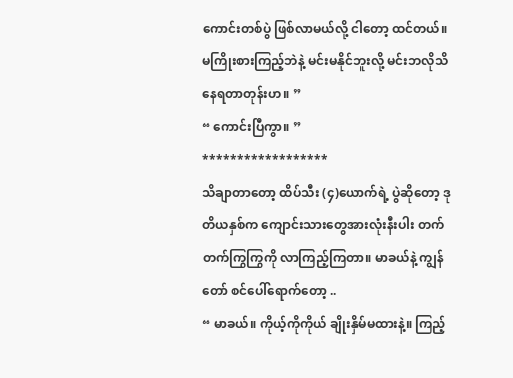ကောင်းတစ်ပွဲ ဖြစ်လာမယ်လို့ ငါတော့ ထင်တယ်။ မကြိုးစားကြည့်ဘဲနဲ့ မင်းမနိုင်ဘူးလို့ မင်းဘလိုသိနေရတာတုန်းဟ။ ”
“ ကောင်းပြီကွာ။ ”
******************
သိချာတာတော့ ထိပ်သီး (၄)ယောက်ရဲ့ ပွဲဆိုတော့ ဒုတိယနှစ်က ကျောင်းသားတွေအားလုံးနီးပါး တက်တက်ကြွကြွကို လာကြည့်ကြတာ။ မာခယ်နဲ့ ကျွန်တော် စင်ပေါ်ရောက်တော့ ..
“ မာခယ်။ ကိုယ့်ကိုကိုယ် ချိုးနှိမ်မထားနဲ့။ ကြည့်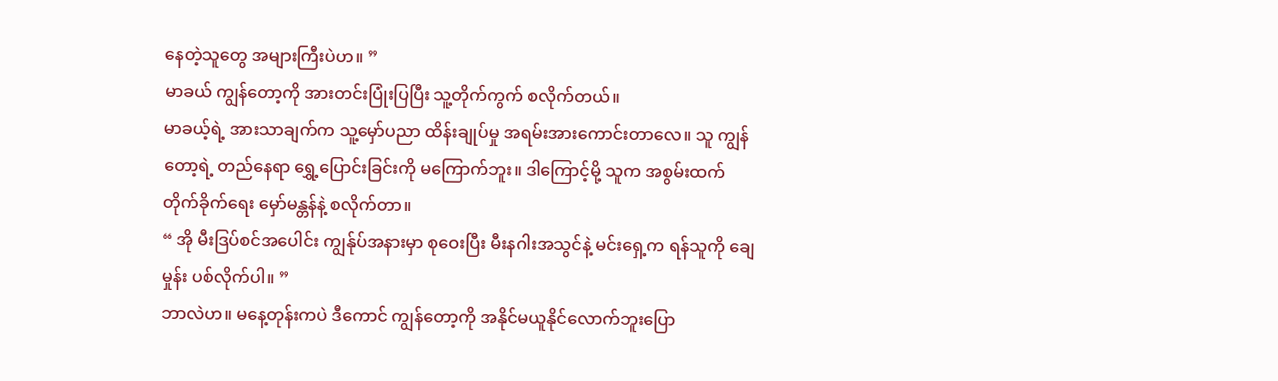နေတဲ့သူတွေ အများကြီးပဲဟ။ ”
မာခယ် ကျွန်တော့ကို အားတင်းပြုံးပြပြီး သူ့တိုက်ကွက် စလိုက်တယ်။
မာခယ့်ရဲ့ အားသာချက်က သူ့မှော်ပညာ ထိန်းချုပ်မှု အရမ်းအားကောင်းတာလေ။ သူ ကျွန်တော့ရဲ့ တည်နေရာ ရွှေ့ပြောင်းခြင်းကို မကြောက်ဘူး။ ဒါကြောင့်မို့ သူက အစွမ်းထက် တိုက်ခိုက်ရေး မှော်မန္တန်နဲ့ စလိုက်တာ။
“ အို မီးဒြပ်စင်အပေါင်း ကျွန်ုပ်အနားမှာ စုဝေးပြီး မီးနဂါးအသွင်နဲ့ မင်းရှေ့က ရန်သူကို ချေမှုန်း ပစ်လိုက်ပါ။ ”
ဘာလဲဟ။ မနေ့တုန်းကပဲ ဒီကောင် ကျွန်တော့ကို အနိုင်မယူနိုင်လောက်ဘူးပြော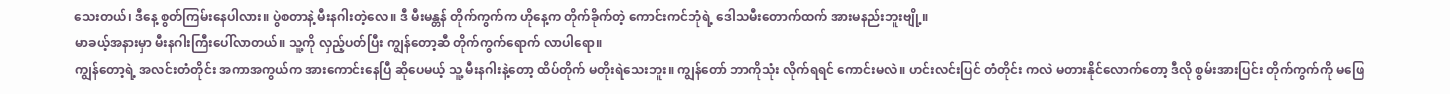သေးတယ်၊ ဒီနေ့ စွတ်ကြမ်းနေပါလား။ ပွဲစတာနဲ့ မီးနဂါးတဲ့လေ။ ဒီ မီးမန္တန် တိုက်ကွက်က ဟိုနေ့က တိုက်ခိုက်တဲ့ ကောင်းကင်ဘုံရဲ့ ဒေါသမီးတောက်ထက် အားမနည်းဘူးဗျို့။
မာခယ့်အနားမှာ မီးနဂါးကြီးပေါ်လာတယ်။ သူ့ကို လှည့်ပတ်ပြီး ကျွန်တော့ဆီ တိုက်ကွက်ရောက် လာပါရော။
ကျွန်တော့ရဲ့ အလင်းတံတိုင်း အကာအကွယ်က အားကောင်းနေပြီ ဆိုပေမယ့် သူ့ မီးနဂါးနဲ့တော့ ထိပ်တိုက် မတိုးရဲသေးဘူး။ ကျွန်တော် ဘာကိုသုံး လိုက်ရရင် ကောင်းမလဲ။ ဟင်းလင်းပြင် တံတိုင်း ကလဲ မတားနိုင်လောက်တော့ ဒီလို စွမ်းအားပြင်း တိုက်ကွက်ကို မဖြေ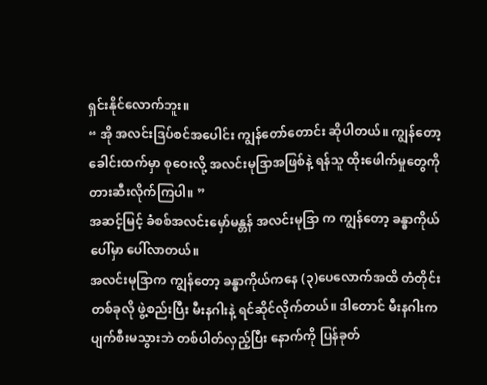ရှင်းနိုင်လောက်ဘူး။
“ အို အလင်းဒြပ်စင်အပေါင်း ကျွန်တော်တောင်း ဆိုပါတယ်။ ကျွန်တော့ ခေါင်းထက်မှာ စုဝေးလို့ အလင်းမုဒြာအဖြစ်နဲ့ ရန်သူ ထိုးဖေါက်မှုတွေကို တားဆီးလိုက်ကြပါ။ ”
အဆင့်မြင့် ခံစစ်အလင်းမှော်မန္တန် အလင်းမုဒြာ က ကျွန်တော့ ခန္ဓာကိုယ်ပေါ်မှာ ပေါ်လာတယ်။
အလင်းမုဒြာက ကျွန်တော့ ခန္ဓာကိုယ်ကနေ (၃)ပေလောက်အထိ တံတိုင်းတစ်ခုလို ဖွဲ့စည်းပြီး မီးနဂါးနဲ့ ရင်ဆိုင်လိုက်တယ်။ ဒါတောင် မီးနဂါးက ပျက်စီးမသွားဘဲ တစ်ပါတ်လှည့်ပြီး နောက်ကို ပြန်ခုတ်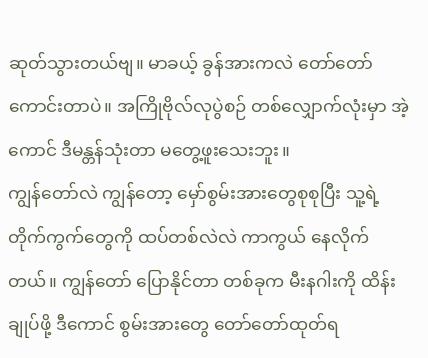ဆုတ်သွားတယ်ဗျ။ မာခယ့် ခွန်အားကလဲ တော်တော်ကောင်းတာပဲ။ အကြိုဗိုလ်လုပွဲစဉ် တစ်လျှောက်လုံးမှာ အဲ့ကောင် ဒီမန္တန်သုံးတာ မတွေ့ဖူးသေးဘူး။
ကျွန်တော်လဲ ကျွန်တော့ မှော်စွမ်းအားတွေစုစုပြီး သူ့ရဲ့ တိုက်ကွက်တွေကို ထပ်တစ်လဲလဲ ကာကွယ် နေလိုက်တယ်။ ကျွန်တော် ပြောနိုင်တာ တစ်ခုက မီးနဂါးကို ထိန်းချုပ်ဖို့ ဒီကောင် စွမ်းအားတွေ တော်တော်ထုတ်ရ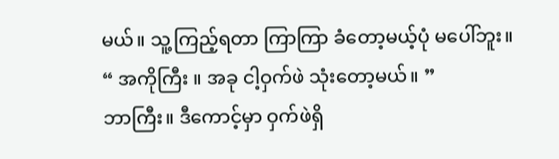မယ်။ သူ့ကြည့်ရတာ ကြာကြာ ခံတော့မယ့်ပုံ မပေါ်ဘူး။
“ အကိုကြီး ။ အခု ငါ့ဝှက်ဖဲ သုံးတော့မယ်။ ”
ဘာကြီး။ ဒီကောင့်မှာ ဝှက်ဖဲရှိ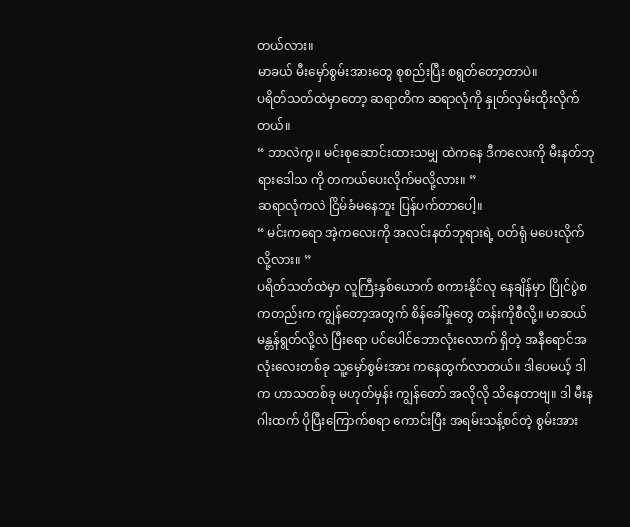တယ်လား။
မာခယ် မီးမှော်စွမ်းအားတွေ စုစည်းပြီး စရွတ်တော့တာပဲ။
ပရိတ်သတ်ထဲမှာတော့ ဆရာတိက ဆရာလုံကို နှုတ်လှမ်းထိုးလိုက်တယ်။
“ ဘာလဲကွ။ မင်းစုဆောင်းထားသမျှ ထဲကနေ ဒီကလေးကို မီးနတ်ဘုရားဒေါသ ကို တကယ်ပေးလိုက်မလို့လား။ ”
ဆရာလုံကလဲ ငြိမ်ခံမနေဘူး ပြန်ပက်တာပေါ့။
“ မင်းကရော အဲ့ကလေးကို အလင်းနတ်ဘုရားရဲ့ ဝတ်ရုံ မပေးလိုက်လို့လား။ ”
ပရိတ်သတ်ထဲမှာ လူကြီးနှစ်ယောက် စကားနိုင်လု နေချိန်မှာ ပြိုင်ပွဲစကတည်းက ကျွန်တော့အတွက် စိန်ခေါ်မှုတွေ တန်းကိုစီလို့။ မာဆယ် မန္တန်ရွတ်လို့လဲ ပြီးရော ပင်ပေါင်ဘောလုံးလောက် ရှိတဲ့ အနီရောင်အလုံးလေးတစ်ခု သူ့မှော်စွမ်းအား ကနေထွက်လာတယ်။ ဒါပေမယ့် ဒါက ဟာသတစ်ခု မဟုတ်မှန်း ကျွန်တော် အလိုလို သိနေတာဗျ။ ဒါ မီးနဂါးထက် ပိုပြီးကြောက်စရာ ကောင်းပြီး အရမ်းသန့်စင်တဲ့ စွမ်းအား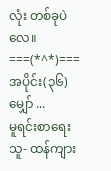လုံး တစ်ခုပဲလေ။
===(*^*)===
အပိုင်း(၃၆) မျှော် ...
မူရင်းစာရေးသူ- ထန်ကျား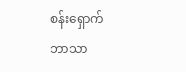စန်းရှောက်
ဘာသာ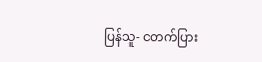ပြန်သူ- ငတက်ပြား